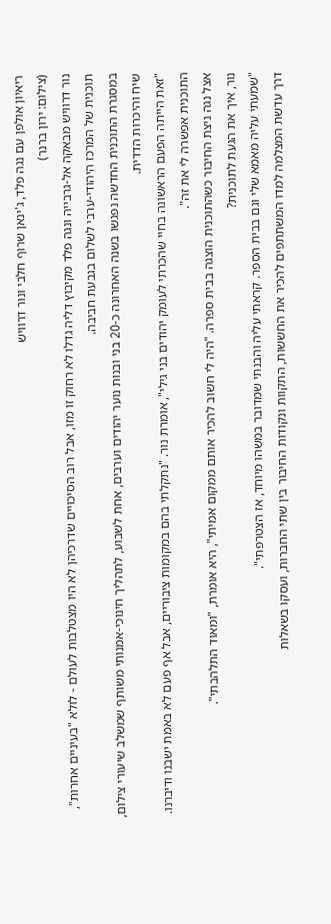ריאיון אולפן עם נגה פלד, ג'ינאן שרוף חלבי ונור דרוויש
(צילום: ירון ברנר)
נור דרוויש מבאקה אל-גרבייה ונגה פלד מקיבוץ דליה גדלו לא רחוק זו מזו, אבל רוב הסיכויים שדרכיהן לא היו מצטלבות לעולם - לולא "בעיניים אחרות", תוכנית של המרכז היהודי-ערבי לשלום בגבעת חביבה.
במסגרת התוכנית החדשה נפגשו בשנה האחרונה כ-20 בני ובנות נוער יהודים וערבים, אחת לשבוע, לתהליך חינוכי-אמנותי משותף שמשלב שיעורי צילום, שיח והיכרות הדדית.
"זאת הייתה הפעם הראשונה בחיי שהכרתי לעומק יהודים בני גילי", אומרת נור. "נתקלתי בהם במקומות ציבוריים, אבל אף פעם לא באמת ישבנו ודיברנו. התוכנית אפשרה לי את זה".
אצל נגה ניצת החיבור כשהתוכנית הוצגה בבית ספרה. "היה לי חשוב להכיר אותם ממקום אמיתי", היא אומרת, "ומאוד התלהבתי".
נור, איך את הגעת לתוכנית?
"שמעתי עליה מאמא שלי וגם בבית הספר. קראתי עליה והבנתי שמדובר במשהו מיוחד, אז הצטרפתי".
דרך עדשת המצלמה למדו המשתתפים להכיר את החששות, התקוות ונקודות החיבור בין שתי החברות, ועסקו בשאלות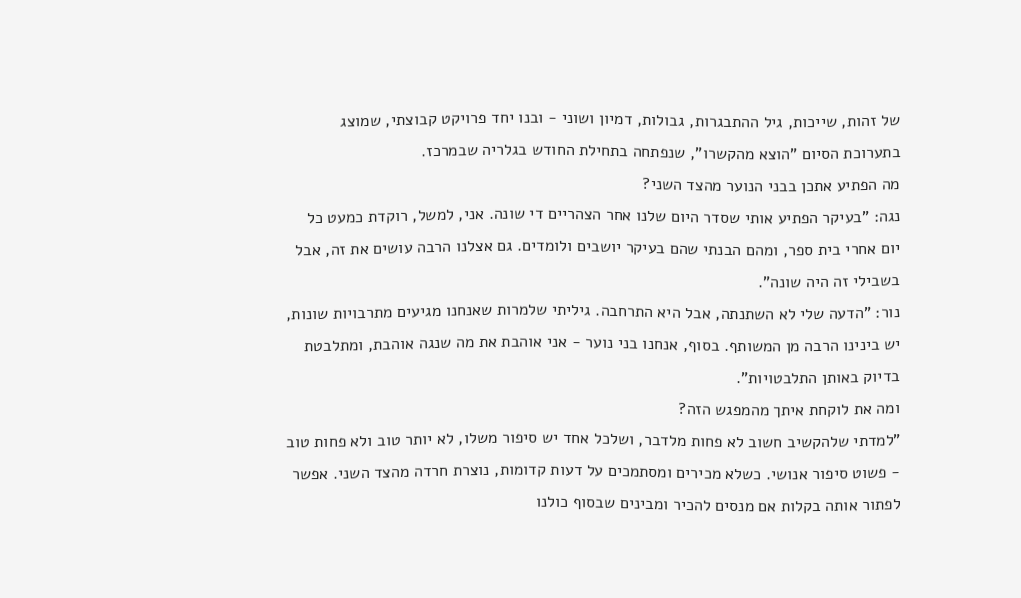של זהות, שייכות, גיל ההתבגרות, גבולות, דמיון ושוני - ובנו יחד פרויקט קבוצתי, שמוצג בתערוכת הסיום "הוצא מהקשרו", שנפתחה בתחילת החודש בגלריה שבמרכז.
מה הפתיע אתכן בבני הנוער מהצד השני?
נגה: "בעיקר הפתיע אותי שסדר היום שלנו אחר הצהריים די שונה. אני, למשל, רוקדת כמעט כל יום אחרי בית ספר, ומהם הבנתי שהם בעיקר יושבים ולומדים. גם אצלנו הרבה עושים את זה, אבל בשבילי זה היה שונה".
נור: "הדעה שלי לא השתנתה, אבל היא התרחבה. גיליתי שלמרות שאנחנו מגיעים מתרבויות שונות, יש בינינו הרבה מן המשותף. בסוף, אנחנו בני נוער - אני אוהבת את מה שנגה אוהבת, ומתלבטת בדיוק באותן התלבטויות".
ומה את לוקחת איתך מהמפגש הזה?
"למדתי שלהקשיב חשוב לא פחות מלדבר, ושלכל אחד יש סיפור משלו, לא יותר טוב ולא פחות טוב - פשוט סיפור אנושי. כשלא מכירים ומסתמכים על דעות קדומות, נוצרת חרדה מהצד השני. אפשר לפתור אותה בקלות אם מנסים להכיר ומבינים שבסוף כולנו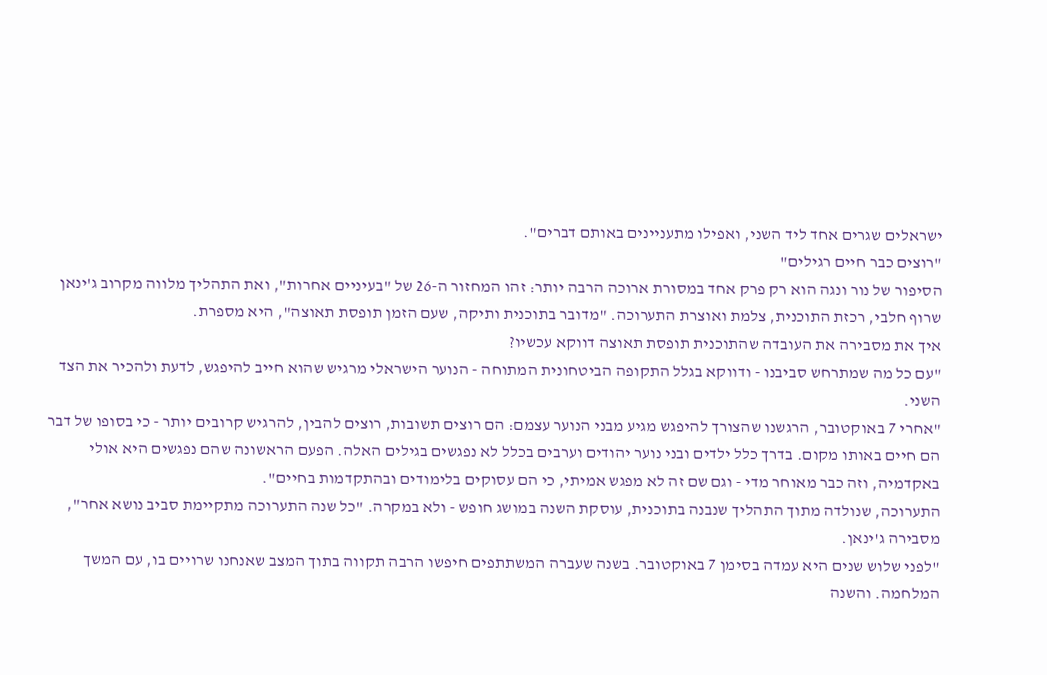ישראלים שגרים אחד ליד השני, ואפילו מתעניינים באותם דברים".
"רוצים כבר חיים רגילים"
הסיפור של נור ונגה הוא רק פרק אחד במסורת ארוכה הרבה יותר: זהו המחזור ה-26 של "בעיניים אחרות", ואת התהליך מלווה מקרוב ג'ינאן שרוף חלבי, רכזת התוכנית, צלמת ואוצרת התערוכה. "מדובר בתוכנית ותיקה, שעם הזמן תופסת תאוצה", היא מספרת.
איך את מסבירה את העובדה שהתוכנית תופסת תאוצה דווקא עכשיו?
"עם כל מה שמתרחש סביבנו - ודווקא בגלל התקופה הביטחונית המתוחה - הנוער הישראלי מרגיש שהוא חייב להיפגש, לדעת ולהכיר את הצד השני.
"אחרי 7 באוקטובר, הרגשנו שהצורך להיפגש מגיע מבני הנוער עצמם: הם רוצים תשובות, רוצים להבין, להרגיש קרובים יותר - כי בסופו של דבר הם חיים באותו מקום. בדרך כלל ילדים ובני נוער יהודים וערבים בכלל לא נפגשים בגילים האלה. הפעם הראשונה שהם נפגשים היא אולי באקדמיה, וזה כבר מאוחר מדי - וגם שם זה לא מפגש אמיתי, כי הם עסוקים בלימודים ובהתקדמות בחיים".
התערוכה, שנולדה מתוך התהליך שנבנה בתוכנית, עוסקת השנה במושג חופש - ולא במקרה. "כל שנה התערוכה מתקיימת סביב נושא אחר", מסבירה ג'ינאן.
"לפני שלוש שנים היא עמדה בסימן 7 באוקטובר. בשנה שעברה המשתתפים חיפשו הרבה תקווה בתוך המצב שאנחנו שרויים בו, עם המשך המלחמה. והשנה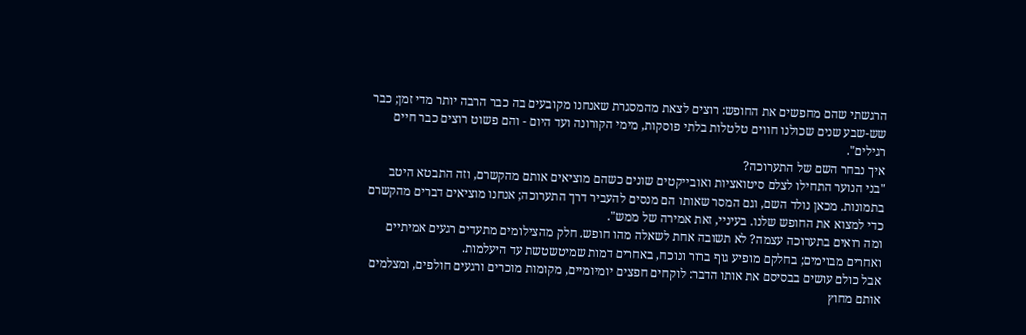הרגשתי שהם מחפשים את החופש: רוצים לצאת מהמסגרת שאנחנו מקובעים בה כבר הרבה יותר מדי זמן; כבר שש-שבע שנים שכולנו חווים טלטלות בלתי פוסקות, מימי הקורונה ועד היום - והם פשוט רוצים כבר חיים רגילים".
איך נבחר השם של התערוכה?
"בני הנוער התחילו לצלם סיטואציות ואובייקטים שונים כשהם מוציאים אותם מהקשרם, וזה התבטא היטב בתמונות. מכאן נולד השם, וגם המסר שאותו הם מנסים להעביר דרך התערוכה; אנחנו מוציאים דברים מהקשרם כדי למצוא את החופש שלנו. בעיניי, זאת אמירה של ממש".
ומה רואים בתערוכה עצמה? לא תשובה אחת לשאלה מהו חופש. חלק מהצילומים מתעדים רגעים אמיתיים ואחרים מבוימים; בחלקם מופיע גוף ברור ונוכח, באחרים דמות שמיטשטשת עד היעלמות.
אבל כולם עושים בבסיסם את אותו הדבר: לוקחים חפצים יומיומיים, מקומות מוכרים ורגעים חולפים, ומצלמים אותם מחוץ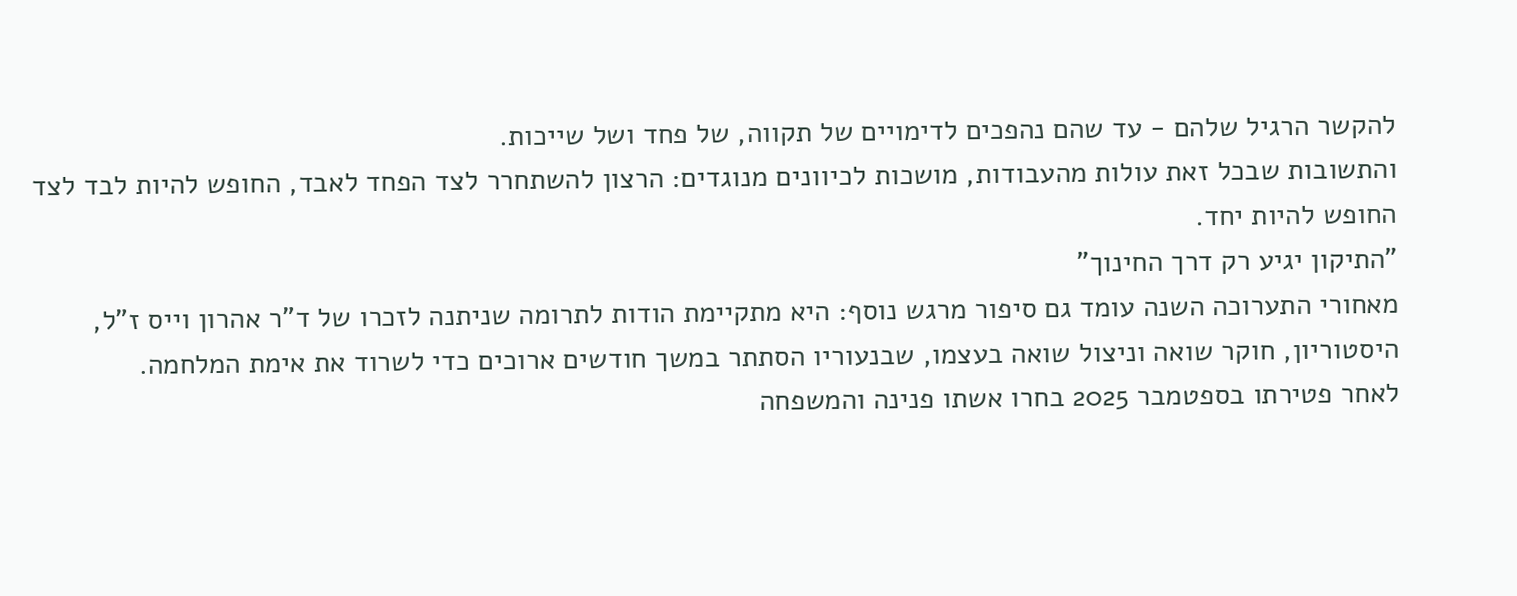להקשר הרגיל שלהם - עד שהם נהפכים לדימויים של תקווה, של פחד ושל שייכות.
והתשובות שבכל זאת עולות מהעבודות, מושכות לכיוונים מנוגדים: הרצון להשתחרר לצד הפחד לאבד, החופש להיות לבד לצד החופש להיות יחד.
"התיקון יגיע רק דרך החינוך"
מאחורי התערוכה השנה עומד גם סיפור מרגש נוסף: היא מתקיימת הודות לתרומה שניתנה לזכרו של ד"ר אהרון וייס ז"ל, היסטוריון, חוקר שואה וניצול שואה בעצמו, שבנעוריו הסתתר במשך חודשים ארוכים כדי לשרוד את אימת המלחמה.
לאחר פטירתו בספטמבר 2025 בחרו אשתו פנינה והמשפחה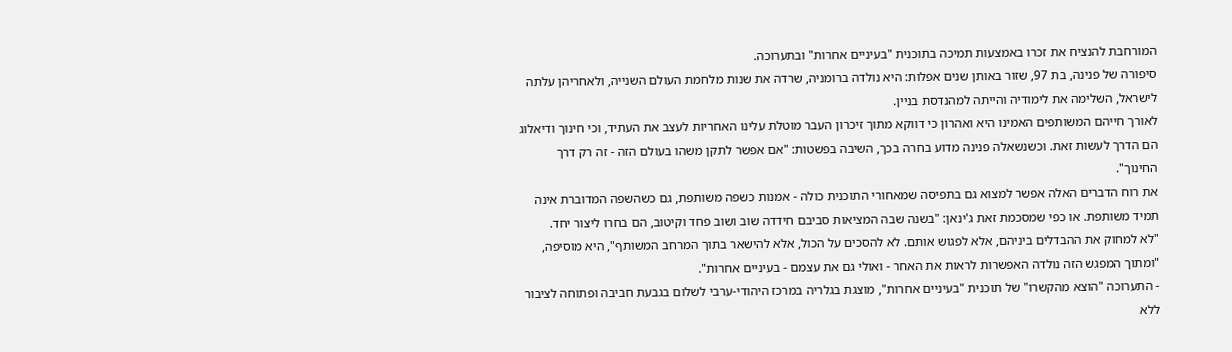המורחבת להנציח את זכרו באמצעות תמיכה בתוכנית "בעיניים אחרות" ובתערוכה.
סיפורה של פנינה, בת 97, שזור באותן שנים אפלות: היא נולדה ברומניה, שרדה את שנות מלחמת העולם השנייה, ולאחריהן עלתה לישראל, השלימה את לימודיה והייתה למהנדסת בניין.
לאורך חייהם המשותפים האמינו היא ואהרון כי דווקא מתוך זיכרון העבר מוטלת עלינו האחריות לעצב את העתיד, וכי חינוך ודיאלוג הם הדרך לעשות זאת. וכשנשאלה פנינה מדוע בחרה בכך, השיבה בפשטות: "אם אפשר לתקן משהו בעולם הזה - זה רק דרך החינוך".
את רוח הדברים האלה אפשר למצוא גם בתפיסה שמאחורי התוכנית כולה - אמנות כשפה משותפת, גם כשהשפה המדוברת אינה תמיד משותפת. או כפי שמסכמת זאת ג'ינאן: "בשנה שבה המציאות סביבם חידדה שוב ושוב פחד וקיטוב, הם בחרו ליצור יחד.
"לא למחוק את ההבדלים ביניהם, אלא לפגוש אותם. לא להסכים על הכול, אלא להישאר בתוך המרחב המשותף", היא מוסיפה, "ומתוך המפגש הזה נולדה האפשרות לראות את האחר - ואולי גם את עצמם - בעיניים אחרות".
- התערוכה "הוצא מהקשרו" של תוכנית "בעיניים אחרות", מוצגת בגלריה במרכז היהודי-ערבי לשלום בגבעת חביבה ופתוחה לציבור ללא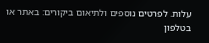עלות. לפרטים נוספים ולתיאום ביקורים: באתר או בטלפון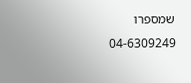שמספרו 04-6309249